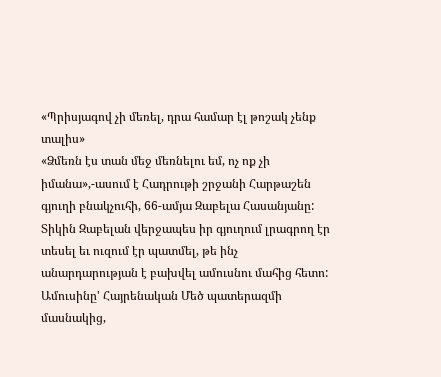«Պրիսյագով չի մեռել, դրա համար էլ թոշակ չենք տալիս»
«Ձմեռն էս տան մեջ մեռնելու եմ, ոչ ոք չի իմանա»,-ասում է Հադրութի շրջանի Հարթաշեն գյուղի բնակչուհի, 66-ամյա Զաբելա Հասանյանը: Տիկին Զաբելան վերջապես իր գյուղում լրագրող էր տեսել եւ ուզում էր պատմել, թե ինչ անարդարության է բախվել ամուսնու մահից հետո: Ամուսինը' Հայրենական Մեծ պատերազմի մասնակից,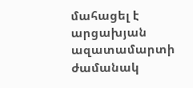մահացել է արցախյան ազատամարտի ժամանակ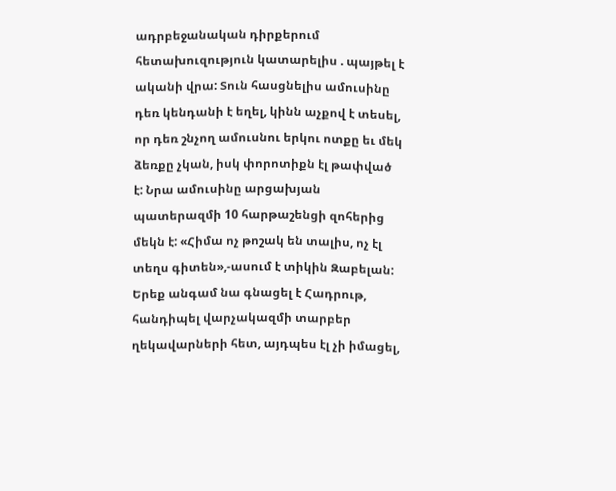ադրբեջանական դիրքերում հետախուզություն կատարելիս . պայթել է ականի վրա: Տուն հասցնելիս ամուսինը դեռ կենդանի է եղել, կինն աչքով է տեսել, որ դեռ շնչող ամուսնու երկու ոտքը եւ մեկ ձեռքը չկան, իսկ փորոտիքն էլ թափված է: Նրա ամուսինը արցախյան պատերազմի 10 հարթաշենցի զոհերից մեկն է: «Հիմա ոչ թոշակ են տալիս, ոչ էլ տեղս գիտեն»,-ասում է տիկին Զաբելան:
Երեք անգամ նա գնացել է Հադրութ, հանդիպել վարչակազմի տարբեր ղեկավարների հետ, այդպես էլ չի իմացել,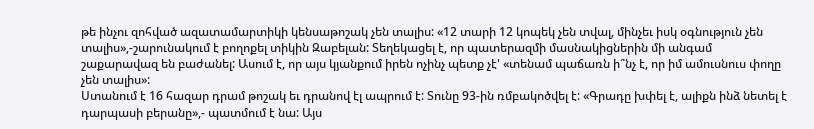թե ինչու զոհված ազատամարտիկի կենսաթոշակ չեն տալիս: «12 տարի 12 կոպեկ չեն տվալ, մինչեւ իսկ օգնություն չեն տալիս»,-շարունակում է բողոքել տիկին Զաբելան: Տեղեկացել է, որ պատերազմի մասնակիցներին մի անգամ շաքարավազ են բաժանել: Ասում է, որ այս կյանքում իրեն ոչինչ պետք չէ' «տենամ պաճառն ի՞նչ է, որ իմ ամուսնուս փողը չեն տալիս»:
Ստանում է 16 հազար դրամ թոշակ եւ դրանով էլ ապրում է: Տունը 93-ին ռմբակոծվել է: «Գրադը խփել է, ալիքն ինձ նետել է դարպասի բերանը»,- պատմում է նա: Այս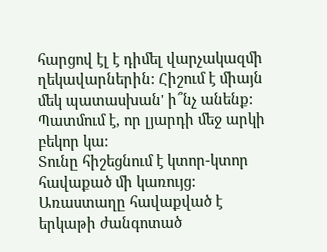հարցով էլ է դիմել վարչակազմի ղեկավարներին: Հիշում է միայն մեկ պատասխան' ի՞նչ անենք: Պատմում է, որ լյարդի մեջ արկի բեկոր կա:
Տունը հիշեցնում է կտոր-կտոր հավաքած մի կառույց: Առաստաղը հավաքված է երկաթի ժանգոտած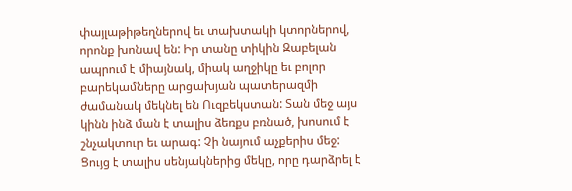փայլաթիթեղներով եւ տախտակի կտորներով, որոնք խոնավ են: Իր տանը տիկին Զաբելան ապրում է միայնակ, միակ աղջիկը եւ բոլոր բարեկամները արցախյան պատերազմի ժամանակ մեկնել են Ուզբեկստան: Տան մեջ այս կինն ինձ ման է տալիս ձեռքս բռնած, խոսում է շնչակտուր եւ արագ: Չի նայում աչքերիս մեջ: Ցույց է տալիս սենյակներից մեկը, որը դարձրել է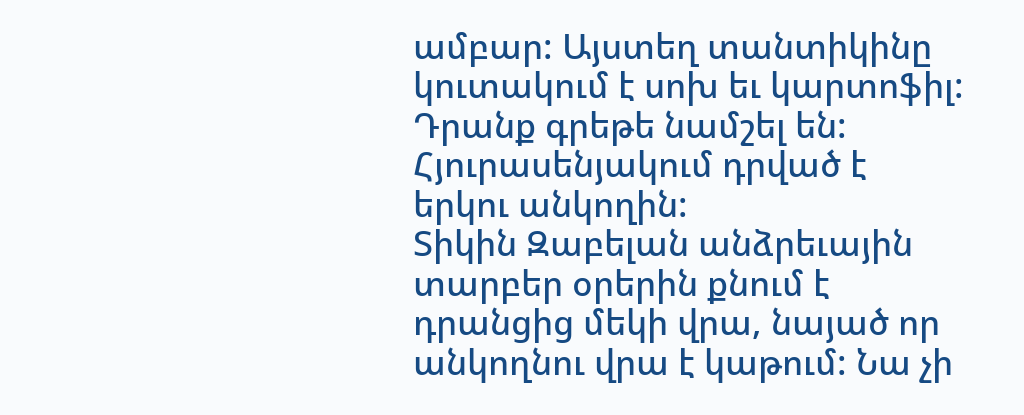ամբար: Այստեղ տանտիկինը կուտակում է սոխ եւ կարտոֆիլ: Դրանք գրեթե նամշել են: Հյուրասենյակում դրված է երկու անկողին:
Տիկին Զաբելան անձրեւային տարբեր օրերին քնում է դրանցից մեկի վրա, նայած որ անկողնու վրա է կաթում: Նա չի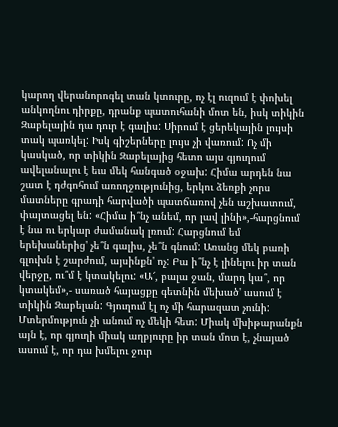կարող վերանորոգել տան կտուրը, ոչ էլ ուզում է փոխել անկողնու դիրքը, դրանք պատուհանի մոտ են, իսկ տիկին Զաբելային դա դուր է գալիս: Սիրում է ցերեկային լույսի տակ պառկել: Իսկ գիշերները լույս չի վառում: Ոչ մի կասկած, որ տիկին Զաբելայից հետո այս գյուղում ավելանալու է եւս մեկ հանգած օջախ: Հիմա արդեն նա շատ է դժգոհում առողջությունից, երկու ձեռքի չորս մատները գրադի հարվածի պատճառով չեն աշխատում, փայտացել են: «Հիմա ի՞նչ անեմ, որ լավ լինի»,-հարցնում է նա ու երկար ժամանակ լռում: Հարցնում եմ երեխաներից' չե՞ն գալիս, չե՞ն գնում: Առանց մեկ բառի գլուխն է շարժում, այսինքն' ոչ: Բա ի՞նչ է լինելու իր տան վերջը, ու՞մ է կտակելու: «Ա՜, բալա ջան, մարդ կա՞, որ կտակեմ»,- սառած հայացքը գետնին մեխած' ասում է տիկին Զաբելան: Գյուղում էլ ոչ մի հարազատ չունի:
Մտերմություն չի անում ոչ մեկի հետ: Միակ մխիթարանքն այն է, որ գյուղի միակ աղբյուրը իր տան մոտ է, չնայած ասում է, որ դա խմելու ջուր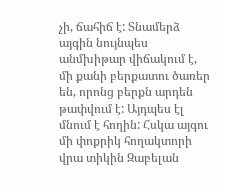չի, ճահիճ է: Տնամերձ այգին նույնպես անմխիթար վիճակում է, մի քանի բերքատու ծառեր են, որոնց բերքն արդեն թափվում է: Այդպես էլ մնում է հողին: Հսկա այգու մի փոքրիկ հողակտորի վրա տիկին Զաբելան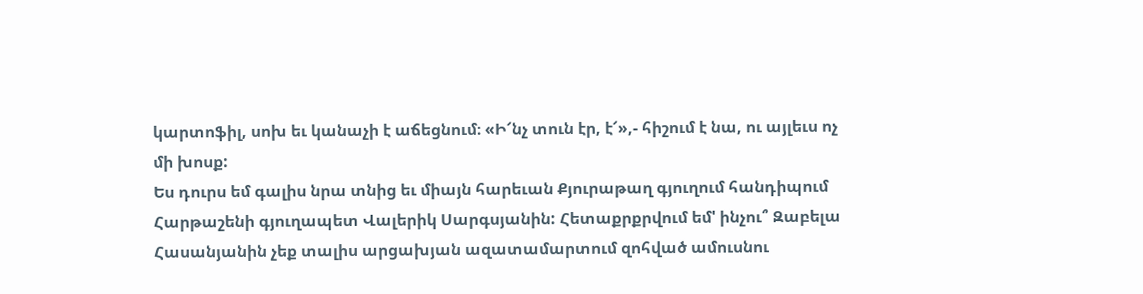կարտոֆիլ, սոխ եւ կանաչի է աճեցնում։ «Ի՜նչ տուն էր, է՜»,- հիշում է նա, ու այլեւս ոչ մի խոսք:
Ես դուրս եմ գալիս նրա տնից եւ միայն հարեւան Քյուրաթաղ գյուղում հանդիպում Հարթաշենի գյուղապետ Վալերիկ Սարգսյանին: Հետաքրքրվում եմ' ինչու՞ Զաբելա Հասանյանին չեք տալիս արցախյան ազատամարտում զոհված ամուսնու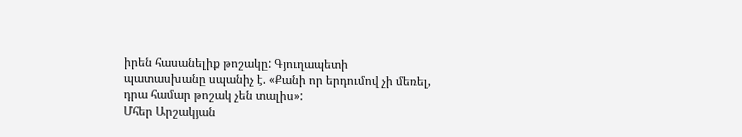իրեն հասանելիք թոշակը: Գյուղապետի պատասխանը սպանիչ է. «Քանի որ երդումով չի մեռել, դրա համար թոշակ չեն տալիս»:
Մհեր Արշակյան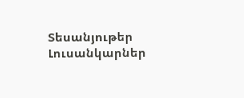Տեսանյութեր
Լուսանկարներ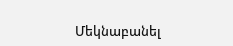Մեկնաբանել